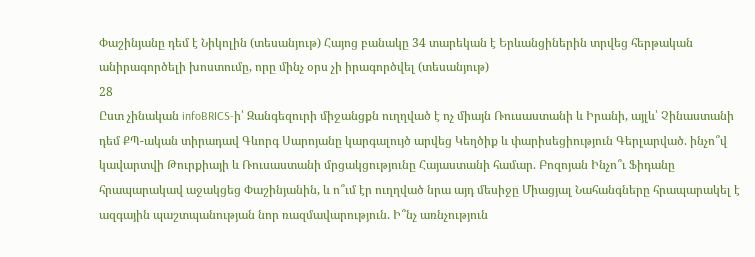Փաշինյանը դեմ է Նիկոլին (տեսանյութ) Հայոց բանակը 34 տարեկան է Երևանցիներին տրվեց հերթական անիրագործելի խոստումը, որը մինչ օրս չի իրագործվել (տեսանյութ)
28
Ըստ չինական infoBRICS-ի՝ Զանգեզուրի միջանցքն ուղղված է ոչ միայն Ռուսաստանի և Իրանի, այլև՝ Չինաստանի դեմ ՔՊ-ական տիրադավ Գևորգ Սարոյանը կարգալույծ արվեց Կեղծիք և փարիսեցիություն Գերլարված. ինչո՞վ կավարտվի Թուրքիայի և Ռուսաստանի մրցակցությունը Հայաստանի համար. Բոզոյան Ինչո՞ւ Ֆիդանը հրապարակավ աջակցեց Փաշինյանին, և ո՞ւմ էր ուղղված նրա այդ մեսիջը Միացյալ Նահանգները հրապարակել է ազգային պաշտպանության նոր ռազմավարություն. Ի՞նչ առնչություն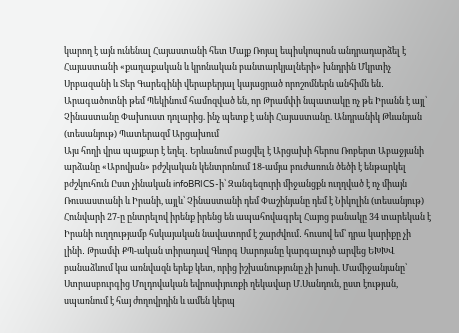կարող է այն ունենալ Հայաստանի հետ Մայք Ռոյալ եպիսկոպոսն անդրադարձել է Հայաստանի «քաղաքական և կրոնական բանտարկյալների» խնդրին Մկրտիչ Սրբազանի և Տեր Գարեգինի վերաբերյալ կայացրած որոշոմներն անհիմն են․ Արագածոտնի թեմ Պեկինում համոզված են, որ Թրամփի նպատակը ոչ թե Իրանն է այլ՝ Չինաստանը Փախուստ դոլարից. ինչ պետք է անի Հայաստանը. Անդրանիկ Թևանյան (տեսանյութ) Պատերազմ Արցախում
Այս հողի վրա պայքար է եղել․ Երևանում բացվել է Արցախի հերոս Ռոբերտ Աբաջյանի արձանը «Աբովյան» բժշկական կենտրոնում 18-ամյա բուժառուն ծեծի է ենթարկել բժշկուհուն Ըստ չինական infoBRICS-ի՝ Զանգեզուրի միջանցքն ուղղված է ոչ միայն Ռուսաստանի և Իրանի, այլև՝ Չինաստանի դեմ Փաշինյանը դեմ է Նիկոլին (տեսանյութ) Հունվարի 27-ը ընտրելով իրենք իրենց են ապահովագրել Հայոց բանակը 34 տարեկան է Իրանի ուղղությամբ հսկայական նավատորմ է շարժվում․ հուսով եմ՝ դրա կարիքը չի լինի․ Թրամփ ՔՊ-ական տիրադավ Գևորգ Սարոյանը կարգալույծ արվեց ԵԽԽՎ բանաձևում կա առնվազն երեք կետ, որից իշխանությունը չի խոսի. Մամիջանյանը՝ Ստրասբուրգից Մոլդովական եվրոսփյուռքի ղեկավար Մ.Սանդուն, ըստ էության, սպառնում է հայ ժողովրդին և ամեն կերպ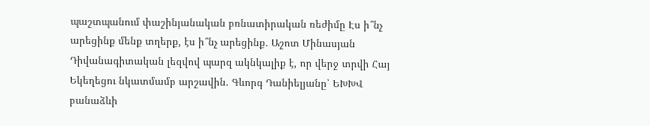պաշտպանում փաշինյանական բռնատիրական ռեժիմը Էս ի՞նչ արեցինք մենք տղերք, էս ի՞նչ արեցինք․ Աշոտ Մինասյան Դիվանագիտական լեզվով պարզ ակնկալիք է, որ վերջ տրվի Հայ Եկեղեցու նկատմամբ արշավին. Գևորգ Դանիելյանը՝ ԵԽԽՎ բանաձևի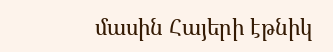մասին Հայերի էթնիկ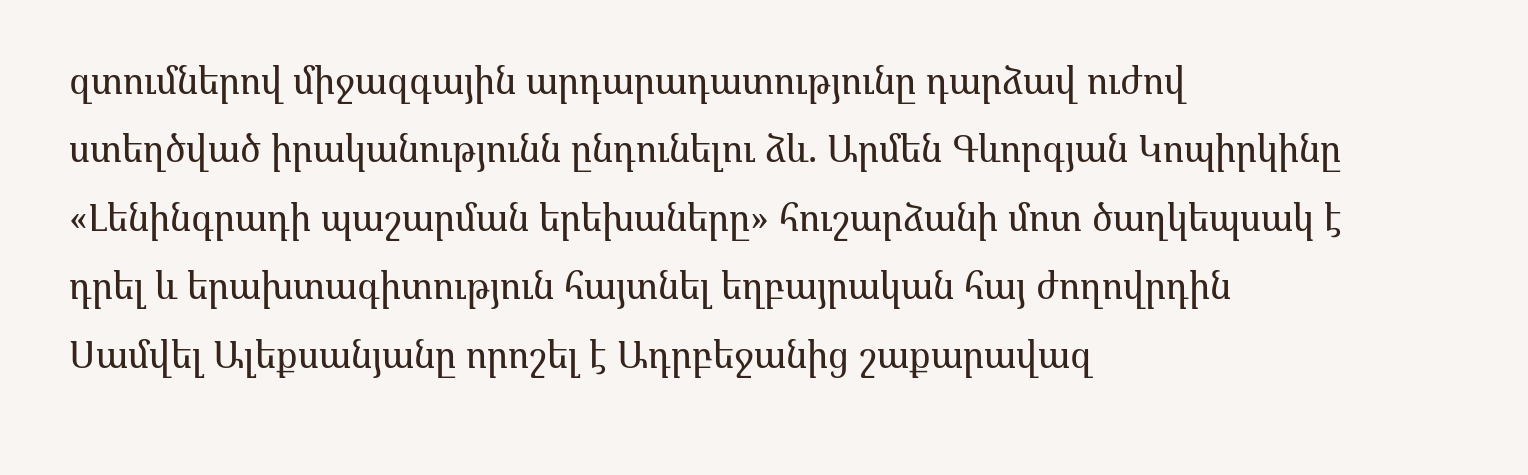զտումներով միջազգային արդարադատությունը դարձավ ուժով ստեղծված իրականությունն ընդունելու ձև. Արմեն Գևորգյան Կոպիրկինը «Լենինգրադի պաշարման երեխաները» հուշարձանի մոտ ծաղկեպսակ է դրել և երախտագիտություն հայտնել եղբայրական հայ ժողովրդին Սամվել Ալեքսանյանը որոշել է Ադրբեջանից շաքարավազ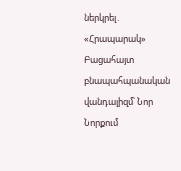ներկրել․ «Հրապարակ» Բացահայտ բնապահպանական վանդալիզմ՝ Նոր Նորքում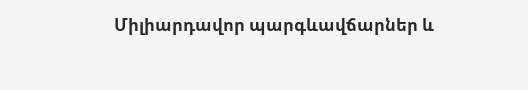Միլիարդավոր պարգևավճարներ և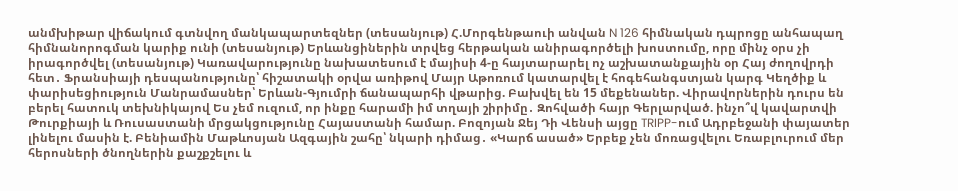անմխիթար վիճակում գտնվող մանկապարտեզներ (տեսանյութ) Հ.Մորգենթաուի անվան N 126 հիմնական դպրոցը անհապաղ հիմնանորոգման կարիք ունի (տեսանյութ) Երևանցիներին տրվեց հերթական անիրագործելի խոստումը, որը մինչ օրս չի իրագործվել (տեսանյութ) Կառավարությունը նախատեսում է մայիսի 4-ը հայտարարել ոչ աշխատանքային օր Հայ ժողովրդի հետ․ Ֆրանսիայի դեսպանությունը՝ հիշատակի օրվա առիթով Մայր Աթոռում կատարվել է հոգեհանգստյան կարգ Կեղծիք և փարիսեցիություն Մանրամասներ՝ Երևան-Գյումրի ճանապարհի վթարից. Բախվել են 15 մեքենաներ. Վիրավորներին դուրս են բերել հատուկ տեխնիկայով Ես չեմ ուզում, որ ինքը հարամի իմ տղայի շիրիմը․ Զոհվածի հայր Գերլարված. ինչո՞վ կավարտվի Թուրքիայի և Ռուսաստանի մրցակցությունը Հայաստանի համար. Բոզոյան Ջեյ Դի Վենսի այցը TRIPP-ում Ադրբեջանի փայատեր լինելու մասին է. Բենիամին Մաթևոսյան Ազգային շահը՝ նկարի դիմաց․ «Կարճ ասած» Երբեք չեն մոռացվելու Եռաբլուրում մեր հերոսների ծնողներին քաշքշելու և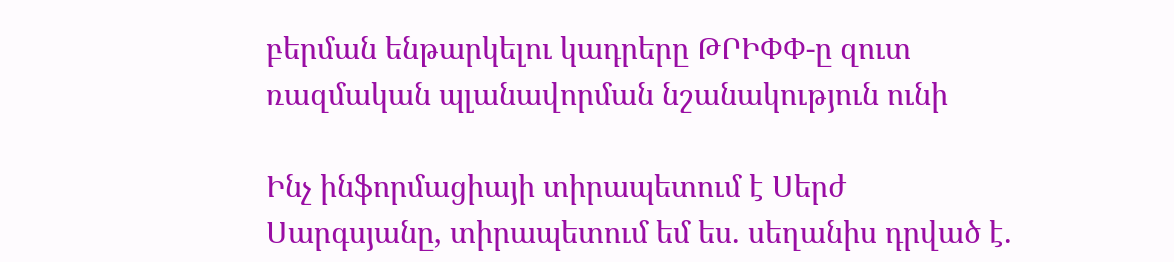բերման ենթարկելու կադրերը ԹՐԻՓՓ-ը զուտ ռազմական պլանավորման նշանակություն ունի

Ինչ ինֆորմացիայի տիրապետում է Սերժ Սարգսյանը, տիրապետում եմ ես. սեղանիս դրված է.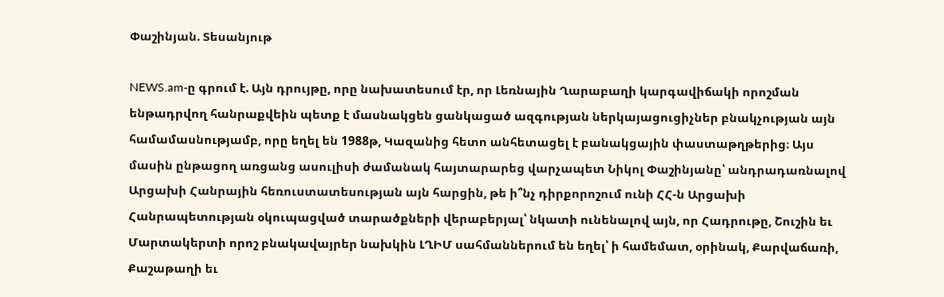Փաշինյան. Տեսանյութ

NEWS.am-ը գրում է. Այն դրույթը, որը նախատեսում էր, որ Լեռնային Ղարաբաղի կարգավիճակի որոշման ենթադրվող հանրաքվեին պետք է մասնակցեն ցանկացած ազգության ներկայացուցիչներ բնակչության այն համամասնությամբ, որը եղել են 1988թ, Կազանից հետո անհետացել է բանակցային փաստաթղթերից։ Այս մասին ընթացող առցանց ասուլիսի ժամանակ հայտարարեց վարչապետ Նիկոլ Փաշինյանը՝ անդրադառնալով Արցախի Հանրային հեռուստատեսության այն հարցին, թե ի՞նչ դիրքորոշում ունի ՀՀ-ն Արցախի Հանրապետության օկուպացված տարածքների վերաբերյալ՝ նկատի ունենալով այն, որ Հադրութը, Շուշին եւ Մարտակերտի որոշ բնակավայրեր նախկին ԼՂԻՄ սահմաններում են եղել՝ ի համեմատ, օրինակ, Քարվաճառի, Քաշաթաղի եւ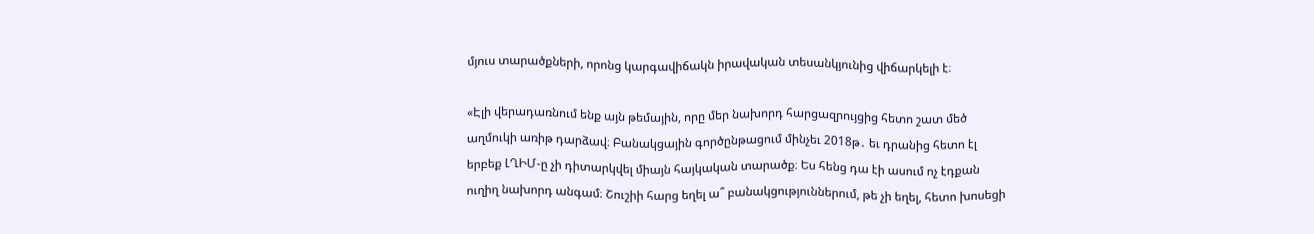մյուս տարածքների, որոնց կարգավիճակն իրավական տեսանկյունից վիճարկելի է։

«Էլի վերադառնում ենք այն թեմային, որը մեր նախորդ հարցազրույցից հետո շատ մեծ աղմուկի առիթ դարձավ։ Բանակցային գործընթացում մինչեւ 2018թ․ եւ դրանից հետո էլ երբեք ԼՂԻՄ-ը չի դիտարկվել միայն հայկական տարածք։ Ես հենց դա էի ասում ոչ էդքան ուղիղ նախորդ անգամ։ Շուշիի հարց եղել ա՞ բանակցություններում, թե չի եղել, հետո խոսեցի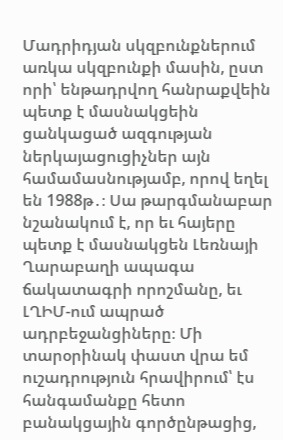Մադրիդյան սկզբունքներում առկա սկզբունքի մասին, ըստ որի՝ ենթադրվող հանրաքվեին պետք է մասնակցեին ցանկացած ազգության ներկայացուցիչներ այն համամասնությամբ, որով եղել են 1988թ․։ Սա թարգմանաբար նշանակում է, որ եւ հայերը պետք է մասնակցեն Լեռնայի Ղարաբաղի ապագա ճակատագրի որոշմանը, եւ ԼՂԻՄ-ում ապրած ադրբեջանցիները։ Մի տարօրինակ փաստ վրա եմ ուշադրություն հրավիրում՝ էս հանգամանքը հետո բանակցային գործընթացից,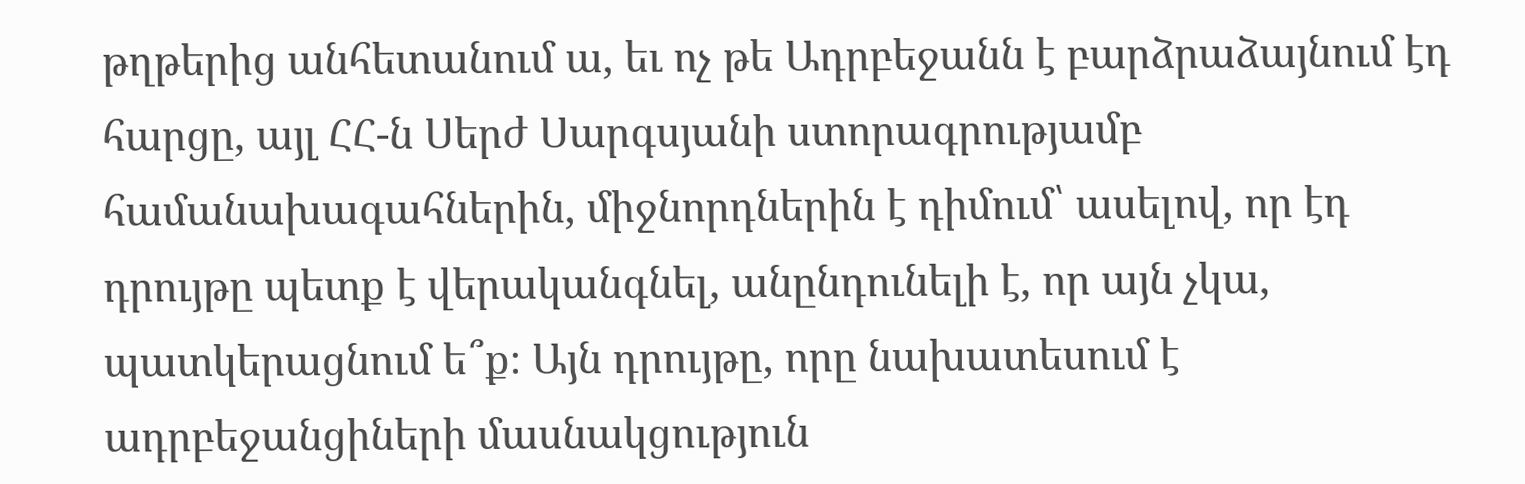թղթերից անհետանում ա, եւ ոչ թե Ադրբեջանն է բարձրաձայնում էդ հարցը, այլ ՀՀ-ն Սերժ Սարգսյանի ստորագրությամբ համանախագահներին, միջնորդներին է դիմում՝ ասելով, որ էդ դրույթը պետք է վերականգնել, անընդունելի է, որ այն չկա, պատկերացնում ե՞ք։ Այն դրույթը, որը նախատեսում է ադրբեջանցիների մասնակցություն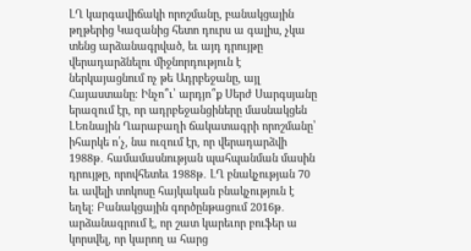ԼՂ կարգավիճակի որոշմանը, բանակցային թղթերից Կազանից հետո դուրս ա գալիս, չկա տենց արձանագրված, եւ այդ դրույթը վերադարձնելու միջնորդություն է ներկայացնում ոչ թե Ադրբեջանը, այլ Հայաստանը։ Ինչո՞ւ՝ արդյո՞ք Սերժ Սարգսյանը երազում էր, որ ադրբեջանցիները մասնակցեն ԼԵռնային Ղարաբաղի ճակատագրի որոշմանը՝ իհարկե ո՛չ, նա ուզում էր, որ վերադարձվի 1988թ․ համամասնության պահպանման մասին դրույթը, որովհետեւ 1988թ․ ԼՂ բնակչության 70 եւ ավելի տոկոսը հայկական բնակչություն է եղել։ Բանակցային գործընթացում 2016թ․ արձանագրում է, որ շատ կարեւոր բուֆեր ա կորսվել, որ կարող ա հարց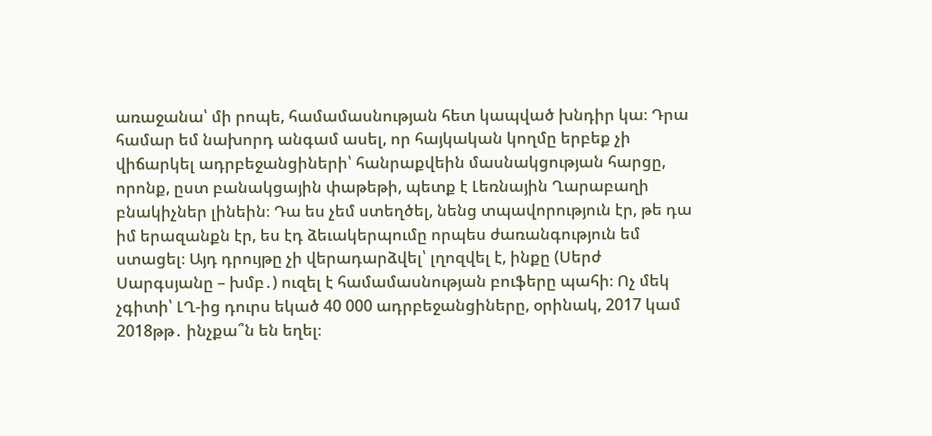առաջանա՝ մի րոպե, համամասնության հետ կապված խնդիր կա։ Դրա համար եմ նախորդ անգամ ասել, որ հայկական կողմը երբեք չի վիճարկել ադրբեջանցիների՝ հանրաքվեին մասնակցության հարցը, որոնք, ըստ բանակցային փաթեթի, պետք է Լեռնային Ղարաբաղի բնակիչներ լինեին։ Դա ես չեմ ստեղծել, նենց տպավորություն էր, թե դա իմ երազանքն էր, ես էդ ձեւակերպումը որպես ժառանգություն եմ ստացել։ Այդ դրույթը չի վերադարձվել՝ լղոզվել է, ինքը (Սերժ Սարգսյանը – խմբ․) ուզել է համամասնության բուֆերը պահի։ Ոչ մեկ չգիտի՝ ԼՂ-ից դուրս եկած 40 000 ադրբեջանցիները, օրինակ, 2017 կամ 2018թթ․ ինչքա՞ն են եղել։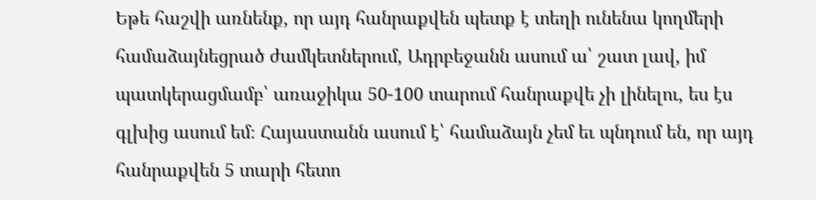Եթե հաշվի առնենք, որ այդ հանրաքվեն պետք է տեղի ունենա կողմերի համաձայնեցրած ժամկետներում, Ադրբեջանն ասում ա՝ շատ լավ, իմ պատկերացմամբ՝ առաջիկա 50-100 տարում հանրաքվե չի լինելու, ես էս գլխից ասում եմ։ Հայաստանն ասում է՝ համաձայն չեմ եւ պնդում են, որ այդ հանրաքվեն 5 տարի հետո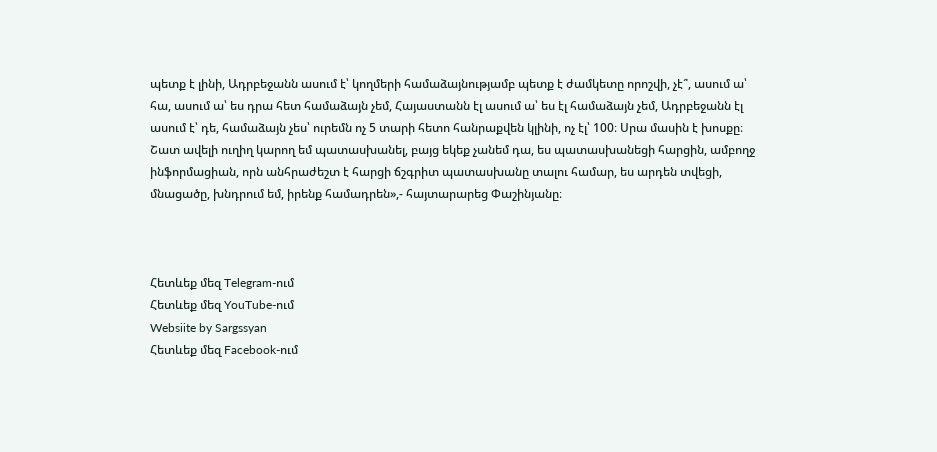պետք է լինի, Ադրբեջանն ասում է՝ կողմերի համաձայնությամբ պետք է ժամկետը որոշվի, չէ՞, ասում ա՝ հա, ասում ա՝ ես դրա հետ համաձայն չեմ, Հայաստանն էլ ասում ա՝ ես էլ համաձայն չեմ, Ադրբեջանն էլ ասում է՝ դե, համաձայն չես՝ ուրեմն ոչ 5 տարի հետո հանրաքվեն կլինի, ոչ էլ՝ 100։ Սրա մասին է խոսքը։ Շատ ավելի ուղիղ կարող եմ պատասխանել, բայց եկեք չանեմ դա, ես պատասխանեցի հարցին, ամբողջ ինֆորմացիան, որն անհրաժեշտ է հարցի ճշգրիտ պատասխանը տալու համար, ես արդեն տվեցի, մնացածը, խնդրում եմ, իրենք համադրեն»,- հայտարարեց Փաշինյանը։



Հետևեք մեզ Telegram-ում
Հետևեք մեզ YouTube-ում
Websiite by Sargssyan
Հետևեք մեզ Facebook-ում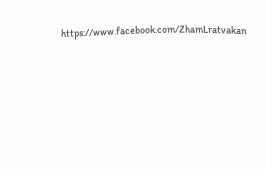https://www.facebook.com/ZhamLratvakan